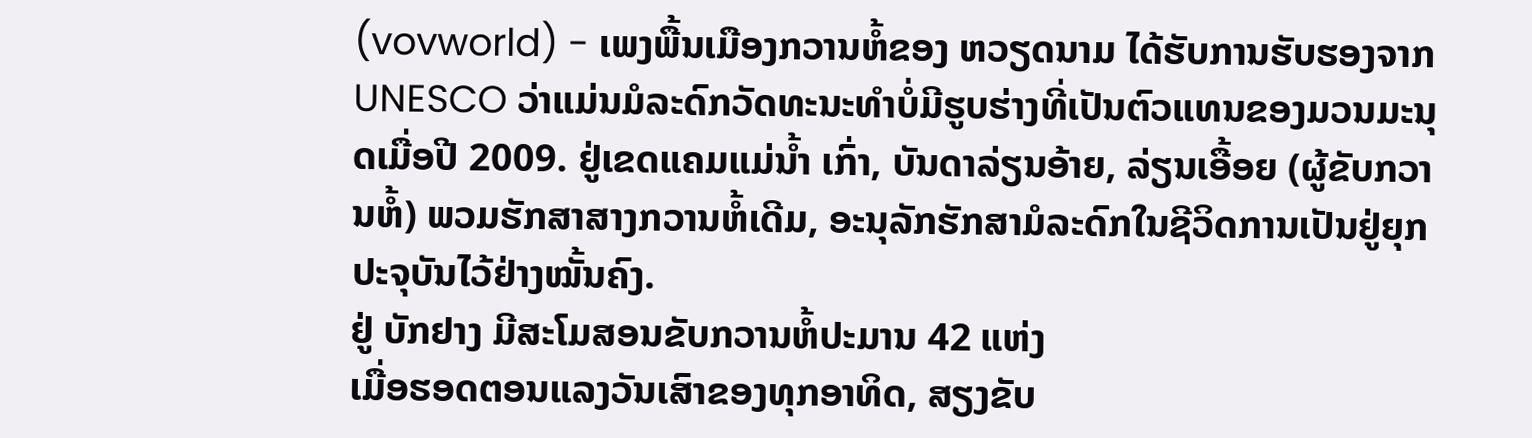(vovworld) - ເພງພື້ນເມືອງກວານຫໍ້ຂອງ ຫວຽດນາມ ໄດ້ຮັບການຮັບຮອງຈາກ UNESCO ວ່າແມ່ນມໍລະດົກວັດທະນະທຳບໍ່ມີຮູບຮ່າງທີ່ເປັນຕົວແທນຂອງມວນມະນຸດເມື່ອປີ 2009. ຢູ່ເຂດແຄມແມ່ນ້ຳ ເກົ່າ, ບັນດາລ່ຽນອ້າຍ, ລ່ຽນເອື້ອຍ (ຜູ້ຂັບກວານຫໍ້) ພວມຮັກສາສາງກວານຫໍ້ເດີມ, ອະນຸລັກຮັກສາມໍລະດົກໃນຊີວິດການເປັນຢູ່ຍຸກປະຈຸບັນໄວ້ຢ່າງໝັ້ນຄົງ.
ຢູ່ ບັກຢາງ ມີສະໂມສອນຂັບກວານຫໍ້ປະມານ 42 ແຫ່ງ
ເມື່ອຮອດຕອນແລງວັນເສົາຂອງທຸກອາທິດ, ສຽງຂັບ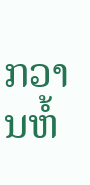ກວານຫໍ້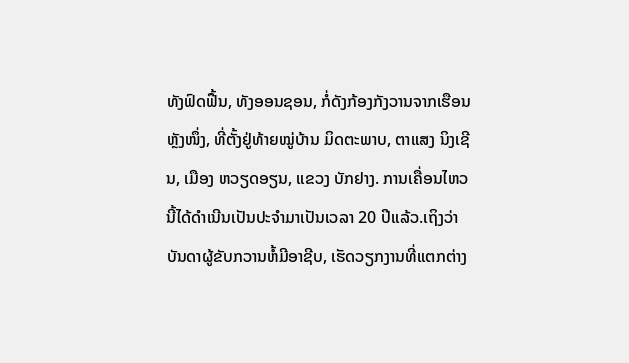ທັງຟົດຟື້ນ, ທັງອອນຊອນ, ກໍ່ດັງກ້ອງກັງວານຈາກເຮືອນຫຼັງໜຶ່ງ, ທີ່ຕັ້ງຢູ່ທ້າຍໝູ່ບ້ານ ມິດຕະພາບ, ຕາແສງ ນິງເຊີນ, ເມືອງ ຫວຽດອຽນ, ແຂວງ ບັກຢາງ. ການເຄື່ອນໄຫວນີ້ໄດ້ດຳເນີນເປັນປະຈຳມາເປັນເວລາ 20 ປີແລ້ວ.ເຖິງວ່າບັນດາຜູ້ຂັບກວານຫໍ້ມີອາຊີບ, ເຮັດວຽກງານທີ່ແຕກຕ່າງ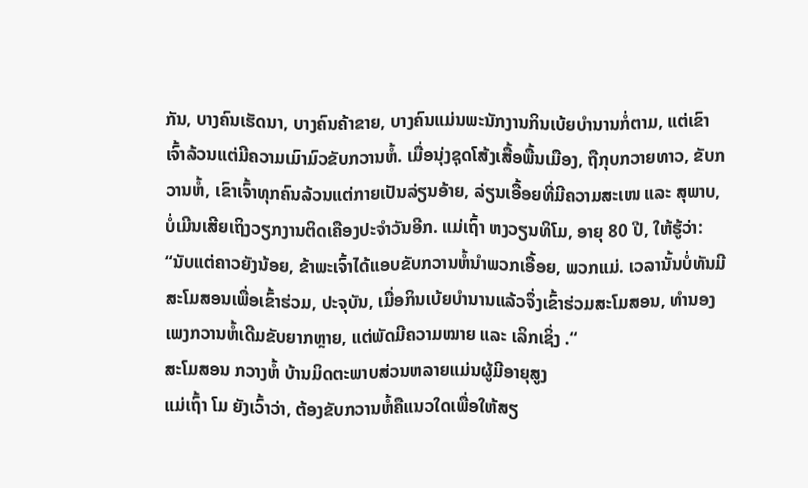ກັນ, ບາງຄົນເຮັດນາ, ບາງຄົນຄ້າຂາຍ, ບາງຄົນແມ່ນພະນັກງານກິນເບ້ຍບຳນານກໍ່ຕາມ, ແຕ່ເຂົາເຈົ້າລ້ວນແຕ່ມີຄວາມເມົາມົວຂັບກວານຫໍ້. ເມື່ອນຸ່ງຊຸດໂສ້ງເສື້ອພື້ນເມືອງ, ຖືກຸບກວາຍທາວ, ຂັບກວານຫໍ້, ເຂົາເຈົ້າທຸກຄົນລ້ວນແຕ່ກາຍເປັນລ່ຽນອ້າຍ, ລ່ຽນເອື້ອຍທີ່ມີຄວາມສະເໜ ແລະ ສຸພາບ, ບໍ່ເມີນເສີຍເຖິງວຽກງານຕິດເຄືອງປະຈຳວັນອີກ. ແມ່ເຖົ້າ ຫງວຽນທິໂມ, ອາຍຸ 80 ປີ, ໃຫ້ຮູ້ວ່າ:
“ນັບແຕ່ຄາວຍັງນ້ອຍ, ຂ້າພະເຈົ້າໄດ້ແອບຂັບກວານຫໍ້ນຳພວກເອື້ອຍ, ພວກແມ່. ເວລານັ້ນບໍ່ທັນມີສະໂມສອນເພື່ອເຂົ້າຮ່ວມ, ປະຈຸບັນ, ເມື່ອກິນເບ້ຍບຳນານແລ້ວຈຶ່ງເຂົ້າຮ່ວມສະໂມສອນ, ທຳນອງເພງກວານຫໍ້ເດີມຂັບຍາກຫຼາຍ, ແຕ່ພັດມີຄວາມໝາຍ ແລະ ເລິກເຊິ່ງ .“
ສະໂມສອນ ກວາງຫໍ້ ບ້ານມິດຕະພາບສ່ວນຫລາຍແມ່ນຜູ້ມີອາຍຸສູງ
ແມ່ເຖົ້າ ໂມ ຍັງເວົ້າວ່າ, ຕ້ອງຂັບກວານຫໍ້ຄືແນວໃດເພື່ອໃຫ້ສຽ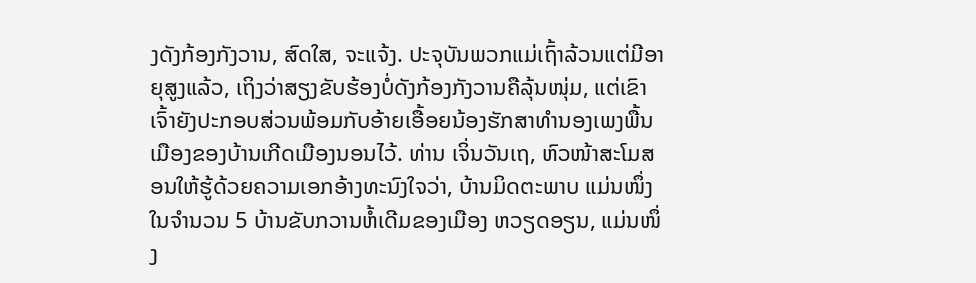ງດັງກ້ອງກັງວານ, ສົດໃສ, ຈະແຈ້ງ. ປະຈຸບັນພວກແມ່ເຖົ້າລ້ວນແຕ່ມີອາຍຸສູງແລ້ວ, ເຖິງວ່າສຽງຂັບຮ້ອງບໍ່ດັງກ້ອງກັງວານຄືລຸ້ນໜຸ່ມ, ແຕ່ເຂົາເຈົ້າຍັງປະກອບສ່ວນພ້ອມກັບອ້າຍເອື້ອຍນ້ອງຮັກສາທຳນອງເພງພື້ນເມືອງຂອງບ້ານເກີດເມືອງນອນໄວ້. ທ່ານ ເຈິ່ນວັນເຖ, ຫົວໜ້າສະໂມສອນໃຫ້ຮູ້ດ້ວຍຄວາມເອກອ້າງທະນົງໃຈວ່າ, ບ້ານມິດຕະພາບ ແມ່ນໜຶ່ງໃນຈຳນວນ 5 ບ້ານຂັບກວານຫໍ້ເດີມຂອງເມືອງ ຫວຽດອຽນ, ແມ່ນໜຶ່ງ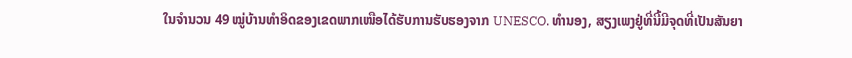ໃນຈຳນວນ 49 ໝູ່ບ້ານທຳອິດຂອງເຂດພາກເໜືອໄດ້ຮັບການຮັບຮອງຈາກ UNESCO. ທຳນອງ, ສຽງເພງຢູ່ທີ່ນີ້ມີຈຸດທີ່ເປັນສັນຍາ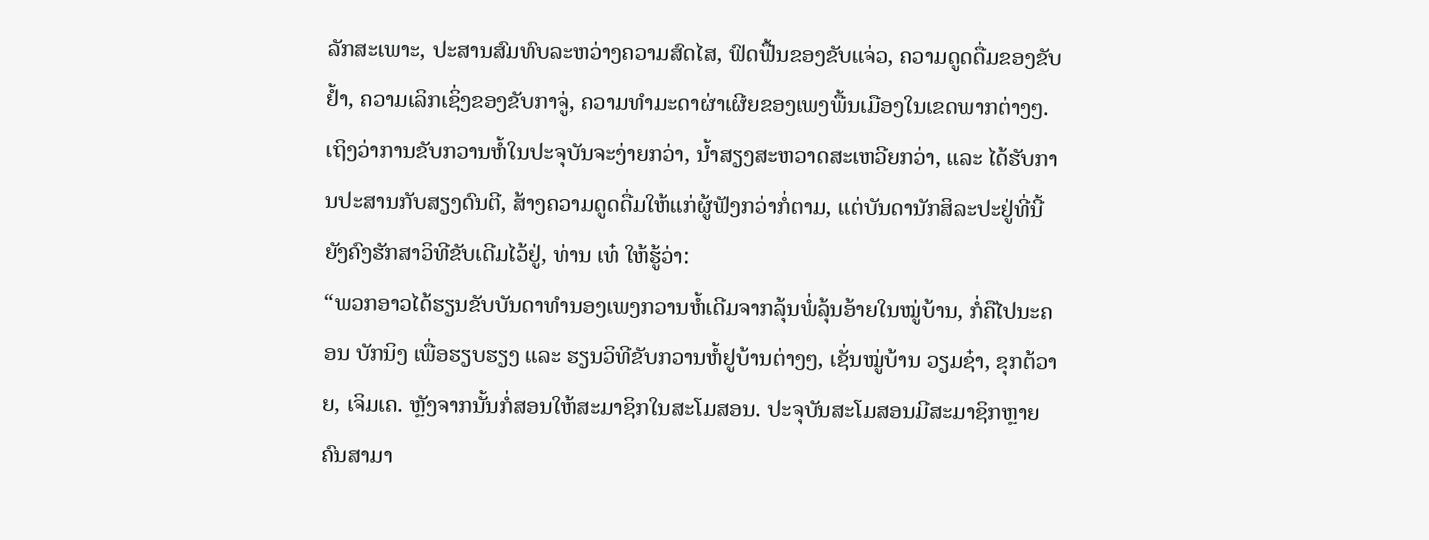ລັກສະເພາະ, ປະສານສົມທົບລະຫວ່າງຄວາມສົດໄສ, ຟົດຟື້ນຂອງຂັບແຈ່ວ, ຄວາມດູດດື່ມຂອງຂັບຢ້ຳ, ຄວາມເລິກເຊິ່ງຂອງຂັບກາຈູ່, ຄວາມທຳມະດາຜ່າເຜີຍຂອງເພງພື້ນເມືອງໃນເຂດພາກຕ່າງໆ. ເຖິງວ່າການຂັບກວານຫໍ້ໃນປະຈຸບັນຈະງ່າຍກວ່າ, ນ້ຳສຽງສະຫວາດສະເຫວີຍກວ່າ, ແລະ ໄດ້ຮັບການປະສານກັບສຽງດົນຕີ, ສ້າງຄວາມດູດດື່ມໃຫ້ແກ່ຜູ້ຟັງກວ່າກໍ່ຕາມ, ແຕ່ບັນດານັກສິລະປະຢູ່ທີ່ນີ້ຍັງຄົງຮັກສາວິທີຂັບເດີມໄວ້ຢູ່, ທ່ານ ເທ໋ ໃຫ້ຮູ້ວ່າ:
“ພວກອາວໄດ້ຮຽນຂັບບັນດາທຳນອງເພງກວານຫໍ້ເດີມຈາກລຸ້ນພໍ່ລຸ້ນອ້າຍໃນໝູ່ບ້ານ, ກໍ່ຄືໄປນະຄອນ ບັກນິງ ເພື່ອຮຽບຮຽງ ແລະ ຮຽນວິທີຂັບກວານຫໍ້ຢູບ້ານຕ່າງໆ, ເຊັ່ນໝູ່ບ້ານ ວຽມຊ໋າ, ຂຸກຕ້ວາຍ, ເຈິມເຄ. ຫຼັງຈາກນັ້ນກໍ່ສອນໃຫ້ສະມາຊິກໃນສະໂມສອນ. ປະຈຸບັນສະໂມສອນມີສະມາຊິກຫຼາຍຄົນສາມາ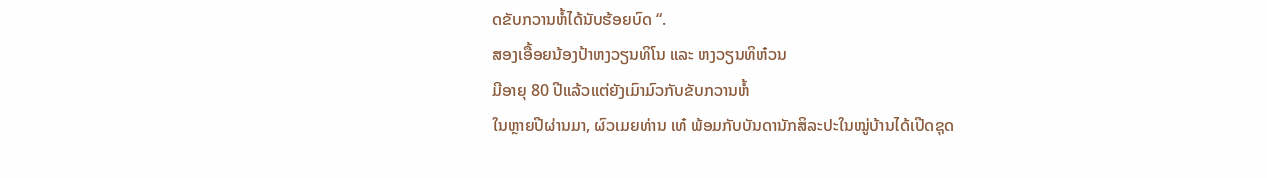ດຂັບກວານຫໍ້ໄດ້ນັບຮ້ອຍບົດ “.
ສອງເອື້ອຍນ້ອງປ້າຫງວຽນທິໂນ ແລະ ຫງວຽນທິຫ໋ວນ
ມີອາຍຸ 80 ປີແລ້ວແຕ່ຍັງເມົາມົວກັບຂັບກວານຫໍ້
ໃນຫຼາຍປີຜ່ານມາ, ຜົວເມຍທ່ານ ເທ໋ ພ້ອມກັບບັນດານັກສິລະປະໃນໝູ່ບ້ານໄດ້ເປີດຊຸດ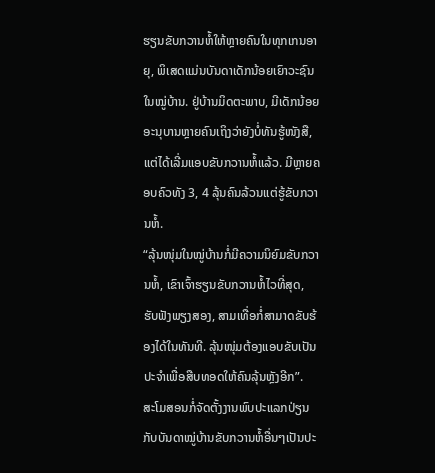ຮຽນຂັບກວານຫໍ້ໃຫ້ຫຼາຍຄົນໃນທຸກເກນອາຍຸ, ພິເສດແມ່ນບັນດາເດັກນ້ອຍເຍົາວະຊົນໃນໝູ່ບ້ານ. ຢູ່ບ້ານມິດຕະພາບ, ມີເດັກນ້ອຍອະນຸບານຫຼາຍຄົນເຖິງວ່າຍັງບໍ່ທັນຮູ້ໜັງສື, ແຕ່ໄດ້ເລີ່ມແອບຂັບກວານຫໍ້ແລ້ວ. ມີຫຼາຍຄອບຄົວທັງ 3, 4 ລຸ້ນຄົນລ້ວນແຕ່ຮູ້ຂັບກວານຫໍ້.
“ລຸ້ນໜຸ່ມໃນໝູ່ບ້ານກໍ່ມີຄວາມນິຍົມຂັບກວານຫໍ້, ເຂົາເຈົ້າຮຽນຂັບກວານຫໍ້ໄວທີ່ສຸດ, ຮັບຟັງພຽງສອງ, ສາມເທື່ອກໍ່ສາມາດຂັບຮ້ອງໄດ້ໃນທັນທີ. ລຸ້ນໜຸ່ມຕ້ອງແອບຂັບເປັນປະຈຳເພື່ອສືບທອດໃຫ້ຄົນລຸ້ນຫຼັງອີກ”.
ສະໂມສອນກໍ່ຈັດຕັ້ງງານພົບປະແລກປ່ຽນກັບບັນດາໝູ່ບ້ານຂັບກວານຫໍ້ອື່ນໆເປັນປະ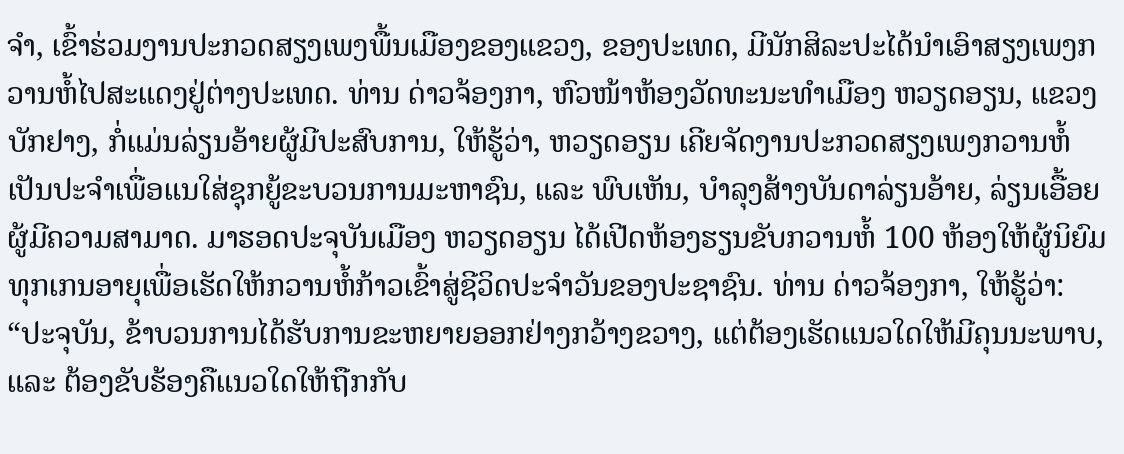ຈຳ, ເຂົ້າຮ່ວມງານປະກວດສຽງເພງພື້ນເມືອງຂອງແຂວງ, ຂອງປະເທດ, ມີນັກສິລະປະໄດ້ນຳເອົາສຽງເພງກວານຫໍ້ໄປສະແດງຢູ່ຕ່າງປະເທດ. ທ່ານ ດ່າວຈ້ອງກາ, ຫົວໜ້າຫ້ອງວັດທະນະທຳເມືອງ ຫວຽດອຽນ, ແຂວງ ບັກຢາງ, ກໍ່ແມ່ນລ່ຽນອ້າຍຜູ້ມີປະສົບການ, ໃຫ້ຮູ້ວ່າ, ຫວຽດອຽນ ເຄີຍຈັດງານປະກວດສຽງເພງກວານຫໍ້ເປັນປະຈຳເພື່ອແນໃສ່ຊຸກຍູ້ຂະບວນການມະຫາຊົນ, ແລະ ພົບເຫັນ, ບຳລຸງສ້າງບັນດາລ່ຽນອ້າຍ, ລ່ຽນເອື້ອຍຜູ້ມີຄວາມສາມາດ. ມາຮອດປະຈຸບັນເມືອງ ຫວຽດອຽນ ໄດ້ເປີດຫ້ອງຮຽນຂັບກວານຫໍ້ 100 ຫ້ອງໃຫ້ຜູ້ນິຍົມທຸກເກນອາຍຸເພື່ອເຮັດໃຫ້ກວານຫໍ້ກ້າວເຂົ້າສູ່ຊີວິດປະຈຳວັນຂອງປະຊາຊົນ. ທ່ານ ດ່າວຈ້ອງກາ, ໃຫ້ຮູ້ວ່າ:
“ປະຈຸບັນ, ຂ້າບວນການໄດ້ຮັບການຂະຫຍາຍອອກຢ່າງກວ້າງຂວາງ, ແຕ່ຕ້ອງເຮັດແນວໃດໃຫ້ມີຄຸນນະພາບ, ແລະ ຕ້ອງຂັບຮ້ອງຄືແນວໃດໃຫ້ຖືກກັບ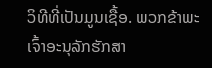ວິທີທີ່ເປັນມູນເຊື້ອ. ພວກຂ້າພະເຈົ້າອະນຸລັກຮັກສາ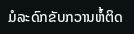ມໍລະດົກຂັບກວານຫໍ້ຕິດ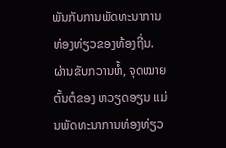ພັນກັບການພັດທະນາການທ່ອງທ່ຽວຂອງທ້ອງຖີ່ນ. ຜ່ານຂັບກວານຫໍ້, ຈຸດໝາຍຕົ້ນຕໍຂອງ ຫວຽດອຽນ ແມ່ນພັດທະນາການທ່ອງທ່ຽວ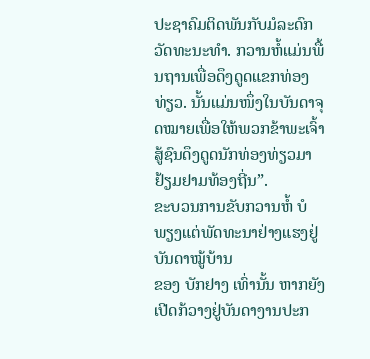ປະຊາຄົມຕິດພັນກັບມໍລະດົກວັດທະນະທຳ. ກວານຫໍ້ແມ່ນພື້ນຖານເພື່ອດຶງດູດແຂກທ່ອງທ່ຽວ. ນັ້ນແມ່ນໜຶ່ງໃນບັນດາຈຸດໝາຍເພື່ອໃຫ້ພວກຂ້າພະເຈົ້າສູ້ຊົນດຶງດູດນັກທ່ອງທ່ຽວມາຢ້ຽມຢາມທ້ອງຖີ່ນ”.
ຂະບວນການຂັບກວານຫໍ້ ບໍພຽງແຕ່ພັດທະນາຢ່າງແຮງຢູ່ບັນດາໝູ້ບ້ານ
ຂອງ ບັກຢາງ ເທົ່ານັ້ນ ຫາກຍັງເປີດກ້ວາງຢູ່ບັນດາງານປະກ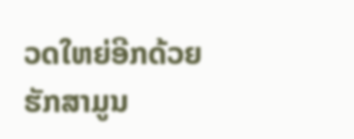ວດໃຫຍ່ອີກດ້ວຍ
ຮັກສາມູນ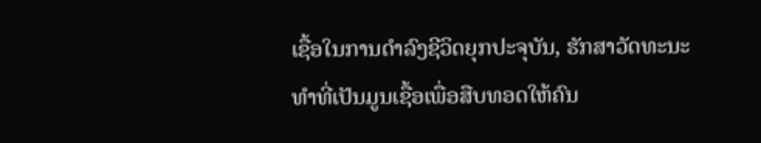ເຊື້ອໃນການດຳລົງຊີວິດຍຸກປະຈຸບັນ, ຮັກສາວັດທະນະທຳທີ່ເປັນມູນເຊື້ອເພື່ອສືບທອດໃຫ້ຄົນ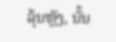ລຸ້ນຫຼັງ, ນັ້ນ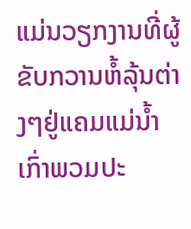ແມ່ນວຽກງານທີ່ຜູ້ຂັບກວານຫໍ້ລຸ້ນຕ່າງໆຢູ່ແຄມແມ່ນ້ຳ ເກົ່າພວມປະ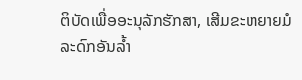ຕິບັດເພື່ອອະນຸລັກຮັກສາ, ເສີມຂະຫຍາຍມໍລະດົກອັນລ້ຳ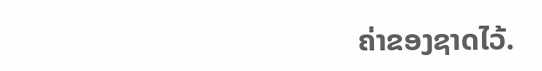ຄ່າຂອງຊາດໄວ້.